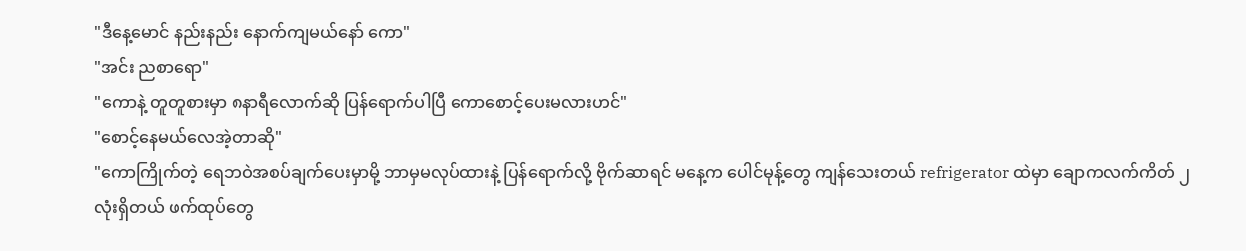"ဒီနေ့မောင် နည်းနည်း နောက်ကျမယ်နော် ကော"
"အင်း ညစာရော"
"ကောနဲ့ တူတူစားမှာ ၈နာရီလောက်ဆို ပြန်ရောက်ပါပြီ ကောစောင့်ပေးမလားဟင်"
"စောင့်နေမယ်လေအဲ့တာဆို"
"ကောကြိုက်တဲ့ ရေဘဝဲအစပ်ချက်ပေးမှာမို့ ဘာမှမလုပ်ထားနဲ့ ပြန်ရောက်လို့ ဗိုက်ဆာရင် မနေ့က ပေါင်မုန့်တွေ ကျန်သေးတယ် refrigerator ထဲမှာ ချောကလက်ကိတ် ၂လုံးရှိတယ် ဖက်ထုပ်တွေ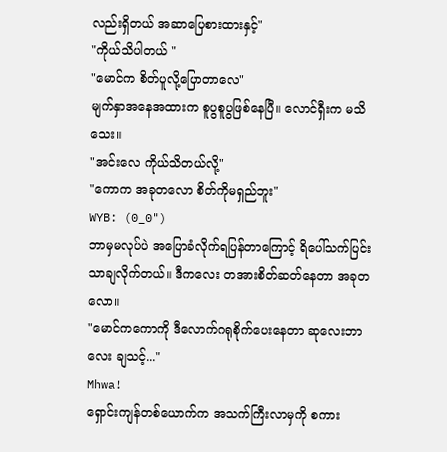လည်းရှိတယ် အဆာပြေစားထားနှင့်"
"ကိုယ်သိပါတယ် "
"မောင်က စိတ်ပူလို့ပြောတာလေ"
မျက်နှာအနေအထားက စူပွစူပွဖြစ်နေပြီ။ လောင်ရှီးက မသိသေး။
"အင်းလေ ကိုယ်သိတယ်လို့"
"ကောက အခုတလော စိတ်ကိုမရှည်ဘူး"
WYB: (0_0")
ဘာမှမလုပ်ပဲ အပြောခံလိုက်ရပြန်တာကြောင့် ရိပေါ်သက်ပြင်းသာချလိုက်တယ်။ ဒီကလေး တအားစိတ်ဆတ်နေတာ အခုတလော။
"မောင်ကကောကို ဒီလောက်ဂရုစိုက်ပေးနေတာ ဆုလေးဘာလေး ချသင့်..."
Mhwa!
ရှောင်းကျန်တစ်ယောက်က အသက်ကြီးလာမှကို စကား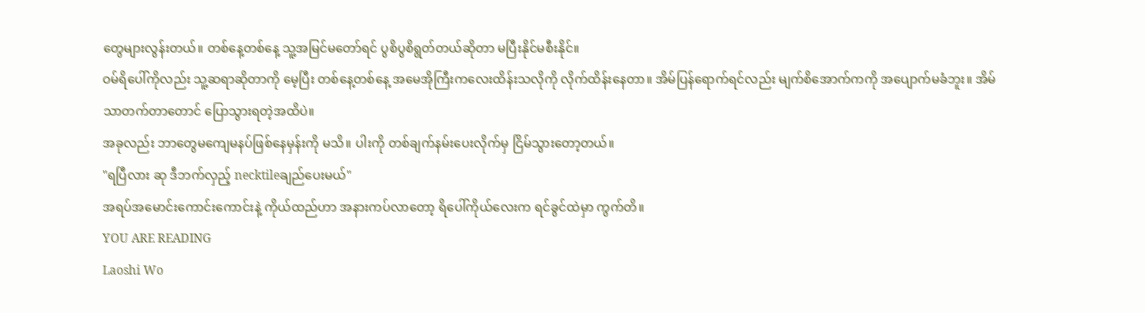တွေများလွန်းတယ်။ တစ်နေ့တစ်နေ့ သူ့အမြင်မတော်ရင် ပွစိပွစိရွတ်တယ်ဆိုတာ မပြီးနိုင်မစီးနိုင်။
ဝမ်ရိပေါ်ကိုလည်း သူ့ဆရာဆိုတာကို မေ့ပြီး တစ်နေ့တစ်နေ့ အမေအိုကြီးကလေးထိန်းသလိုကို လိုက်ထိန်းနေတာ။ အိမ်ပြန်ရောက်ရင်လည်း မျက်စိအောက်ကကို အပျောက်မခံဘူး။ အိမ်သာတက်တာတောင် ပြောသွားရတဲ့အထိပဲ။
အခုလည်း ဘာတွေမကျေမနပ်ဖြစ်နေမှန်းကို မသိ။ ပါးကို တစ်ချက်နမ်းပေးလိုက်မှ ငြိမ်သွားတော့တယ်။
"ရပြီလား ဆု ဒီဘက်လှည့် necktileချည်ပေးမယ်"
အရပ်အမောင်းကောင်းကောင်းနဲ့ ကိုယ်ထည်ဟာ အနားကပ်လာတော့ ရိပေါ်ကိုယ်လေးက ရင်ခွင်ထဲမှာ ကွက်တိ။
YOU ARE READING
Laoshi Wo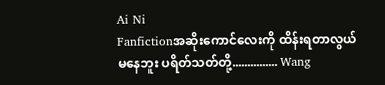Ai Ni
Fanfictionအဆိုးကောင်လေးကို ထိန်းရတာလွယ်မနေဘူး ပရိတ်သတ်တို့............... Wang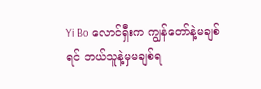Yi Bo လောင်ရှီးက ကျွန်တော်နဲ့မချစ်ရင် ဘယ်သူနဲ့မှမချစ်ရ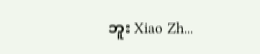ဘူး Xiao Zh...